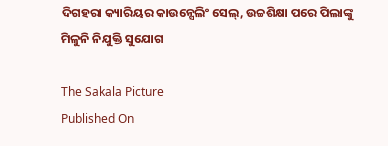ଦିଗହରା କ୍ୟାରିୟର କାଉନ୍ସେଲିଂ ସେଲ୍‌, ଉଚ୍ଚଶିକ୍ଷା ପରେ ପିଲାଙ୍କୁ ମିଳୁନି ନିଯୁକ୍ତି ସୁଯୋଗ

The Sakala Picture
Published On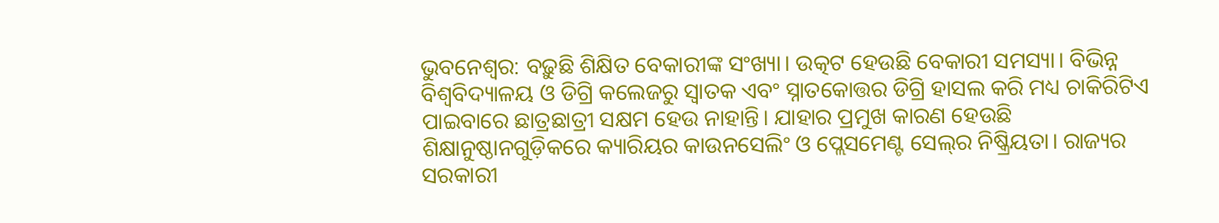ଭୁବନେଶ୍ୱର: ବଢ଼ୁଛି ଶିକ୍ଷିତ ବେକାରୀଙ୍କ ସଂଖ୍ୟା। ଉତ୍କଟ ହେଉଛି ବେକାରୀ ସମସ୍ୟା। ବିଭିନ୍ନ ବିଶ୍ୱବିଦ୍ୟାଳୟ ଓ ଡିଗ୍ରି କଲେଜରୁ ସ୍ୱାତକ ଏବଂ ସ୍ନାତକୋତ୍ତର ଡିଗ୍ରି ହାସଲ କରି ମଧ୍ୟ ଚାକିରିଟିଏ ପାଇବାରେ ଛାତ୍ରଛାତ୍ରୀ ସକ୍ଷମ ହେଉ ନାହାନ୍ତି। ଯାହାର ପ୍ରମୁଖ କାରଣ ହେଉଛି ଶିକ୍ଷାନୁଷ୍ଠାନଗୁଡ଼ିକରେ କ୍ୟାରିୟର କାଉନସେଲିଂ ଓ ପ୍ଲେସମେଣ୍ଟ ସେଲ୍‌ର ନିଷ୍କ୍ରିୟତା। ରାଜ୍ୟର ସରକାରୀ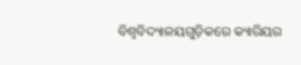ବିଶ୍ୱବିଦ୍ୟାଳୟଗୁଡ଼ିକରେ କ୍ୟାରିୟର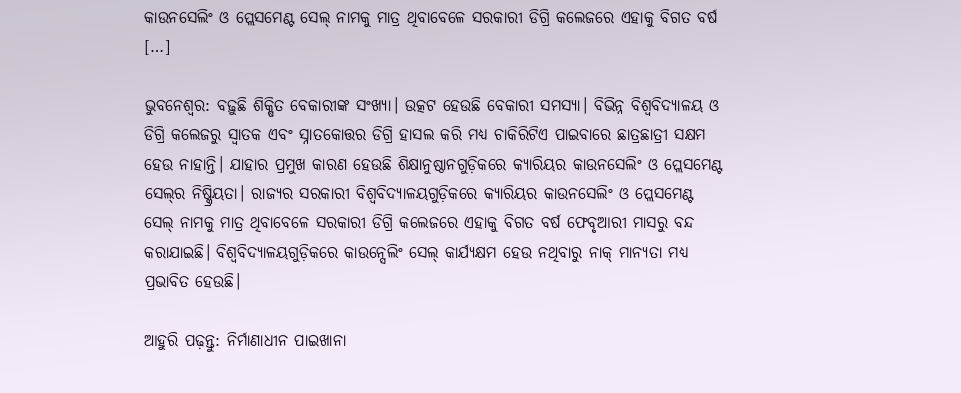କାଉନସେଲିଂ ଓ ପ୍ଲେସମେଣ୍ଟ ସେଲ୍‌ ନାମକୁ ମାତ୍ର ଥିବାବେଳେ ସରକାରୀ ଡିଗ୍ରି କଲେଜରେ ଏହାକୁ ବିଗତ ବର୍ଷ […]

ଭୁବନେଶ୍ୱର: ବଢ଼ୁଛି ଶିକ୍ଷିତ ବେକାରୀଙ୍କ ସଂଖ୍ୟା। ଉତ୍କଟ ହେଉଛି ବେକାରୀ ସମସ୍ୟା। ବିଭିନ୍ନ ବିଶ୍ୱବିଦ୍ୟାଳୟ ଓ ଡିଗ୍ରି କଲେଜରୁ ସ୍ୱାତକ ଏବଂ ସ୍ନାତକୋତ୍ତର ଡିଗ୍ରି ହାସଲ କରି ମଧ୍ୟ ଚାକିରିଟିଏ ପାଇବାରେ ଛାତ୍ରଛାତ୍ରୀ ସକ୍ଷମ ହେଉ ନାହାନ୍ତି। ଯାହାର ପ୍ରମୁଖ କାରଣ ହେଉଛି ଶିକ୍ଷାନୁଷ୍ଠାନଗୁଡ଼ିକରେ କ୍ୟାରିୟର କାଉନସେଲିଂ ଓ ପ୍ଲେସମେଣ୍ଟ ସେଲ୍‌ର ନିଷ୍କ୍ରିୟତା। ରାଜ୍ୟର ସରକାରୀ ବିଶ୍ୱବିଦ୍ୟାଳୟଗୁଡ଼ିକରେ କ୍ୟାରିୟର କାଉନସେଲିଂ ଓ ପ୍ଲେସମେଣ୍ଟ ସେଲ୍‌ ନାମକୁ ମାତ୍ର ଥିବାବେଳେ ସରକାରୀ ଡିଗ୍ରି କଲେଜରେ ଏହାକୁ ବିଗତ ବର୍ଷ ଫେବୃଆରୀ ମାସରୁ ବନ୍ଦ କରାଯାଇଛି। ବିଶ୍ୱବିଦ୍ୟାଳୟଗୁଡ଼ିକରେ କାଉନ୍ସେଲିଂ ସେଲ୍‌ କାର୍ଯ୍ୟକ୍ଷମ ହେଉ ନଥିବାରୁ ନାକ୍‍ ମାନ୍ୟତା ମଧ୍ୟ ପ୍ରଭାବିତ ହେଉଛି।

ଆହୁରି ପଢ଼ନ୍ତୁ: ନିର୍ମାଣାଧୀନ ପାଇଖାନା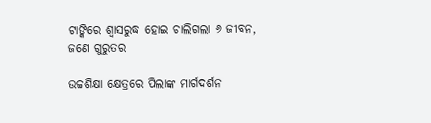ଟାଙ୍କିରେ ଶ୍ୱାସରୁଦ୍ଧ ହୋଇ ଚାଲିଗଲା ୬ ଜୀବନ, ଜଣେ ଗୁରୁତର

ଉଚ୍ଚଶିକ୍ଷା କ୍ଷେତ୍ରରେ ପିଲାଙ୍କ ମାର୍ଗଦର୍ଶନ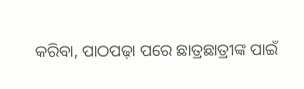କରିବା, ପାଠପଢ଼ା ପରେ ଛାତ୍ରଛାତ୍ରୀଙ୍କ ପାଇଁ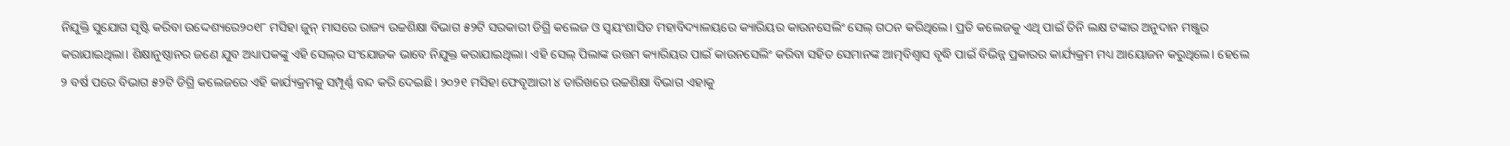ନିଯୁକ୍ତି ସୁଯୋଗ ସୃଷ୍ଟି କରିବା ଉଦ୍ଦେଶ୍ୟରେ୨୦୧୮ ମସିହା ଜୁନ୍‍ ମାସରେ ରାଜ୍ୟ ଉଚ୍ଚଶିକ୍ଷା ବିଭାଗ ୫୨ଟି ସରକାରୀ ଡିଗ୍ରି କଲେଜ ଓ ସ୍ୱୟଂଶାସିତ ମହାବିଦ୍ୟାଳୟରେ କ୍ୟାରିୟର କାଉନସେଲିଂ ସେଲ୍‌ ଗଠନ କରିଥିଲେ। ପ୍ରତି କଲେଜକୁ ଏଥି ପାଇଁ ତିନି ଲକ୍ଷ ଟଙ୍କାର ଅନୁଦାନ ମଞ୍ଜୁର କରାଯାଇଥିଲା। ଶିକ୍ଷାନୁଷ୍ଠାନର ଜଣେ ଯୁବ ଅଧ୍ୟାପକଙ୍କୁ ଏହି ସେଲ୍‌ର ସଂଯୋଜକ ଭାବେ ନିଯୁକ୍ତ କରାଯାଇଥିଲା। ଏହି ସେଲ୍‌ ପିଲାଙ୍କ ଉତ୍ତମ କ୍ୟାରିୟର ପାଇଁ କାଉନସେଲିଂ କରିବା ସହିତ ସେମାନଙ୍କ ଆତ୍ମବିଶ୍ୱାସ ବୃଦ୍ଧି ପାଇଁ ବିଭିନ୍ନ ପ୍ରକାରର କାର୍ଯ୍ୟକ୍ରମ ମଧ୍ୟ ଆୟୋଜନ କରୁଥିଲେ। ହେଲେ ୨ ବର୍ଷ ପରେ ବିଭାଗ ୫୨ଟି ଡିଗ୍ରି କଲେଜରେ ଏହି କାର୍ଯ୍ୟକ୍ରମକୁ ସମ୍ପୂର୍ଣ୍ଣ ବନ୍ଦ କରି ଦେଇଛି। ୨୦୨୧ ମସିହା ଫେବୃଆରୀ ୪ ତାରିଖରେ ଉଚ୍ଚଶିକ୍ଷା ବିଭାଗ ଏହାକୁ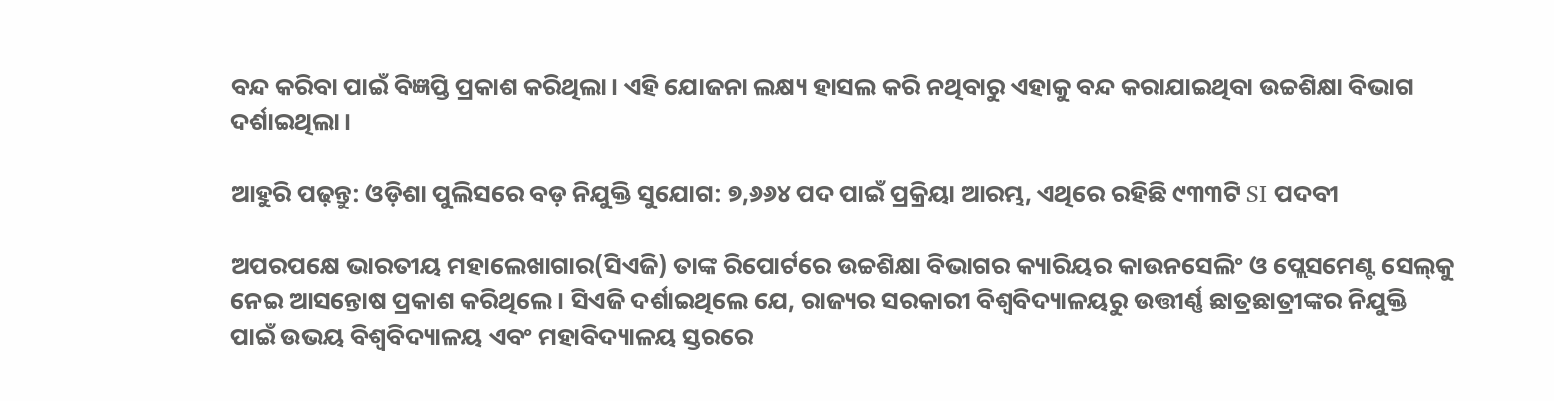ବନ୍ଦ କରିବା ପାଇଁ ବିଜ୍ଞପ୍ତି ପ୍ରକାଶ କରିଥିଲା। ଏହି ଯୋଜନା ଲକ୍ଷ୍ୟ ହାସଲ କରି ନଥିବାରୁ ଏହାକୁ ବନ୍ଦ କରାଯାଇଥିବା ଉଚ୍ଚଶିକ୍ଷା ବିଭାଗ ଦର୍ଶାଇଥିଲା।

ଆହୁରି ପଢ଼ନ୍ତୁ: ଓଡ଼ିଶା ପୁଲିସରେ ବଡ଼ ନିଯୁକ୍ତି ସୁଯୋଗ: ୭,୬୬୪ ପଦ ପାଇଁ ପ୍ରକ୍ରିୟା ଆରମ୍ଭ, ଏଥିରେ ରହିଛି ୯୩୩ଟି SI ପଦବୀ

ଅପରପକ୍ଷେ ଭାରତୀୟ ମହାଲେଖାଗାର(ସିଏଜି) ତାଙ୍କ ରିପୋର୍ଟରେ ଉଚ୍ଚଶିକ୍ଷା ବିଭାଗର କ୍ୟାରିୟର କାଉନସେଲିଂ ଓ ପ୍ଲେସମେଣ୍ଟ ସେଲ୍‌କୁ ନେଇ ଆସନ୍ତୋଷ ପ୍ରକାଶ କରିଥିଲେ। ସିଏଜି ଦର୍ଶାଇଥିଲେ ଯେ, ରାଜ୍ୟର ସରକାରୀ ବିଶ୍ୱବିଦ୍ୟାଳୟରୁ ଉତ୍ତୀର୍ଣ୍ଣ ଛାତ୍ରଛାତ୍ରୀଙ୍କର ନିଯୁକ୍ତି ପାଇଁ ଉଭୟ ବିଶ୍ୱବିଦ୍ୟାଳୟ ଏବଂ ମହାବିଦ୍ୟାଳୟ ସ୍ତରରେ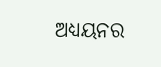ଅଧ୍ୟୟନର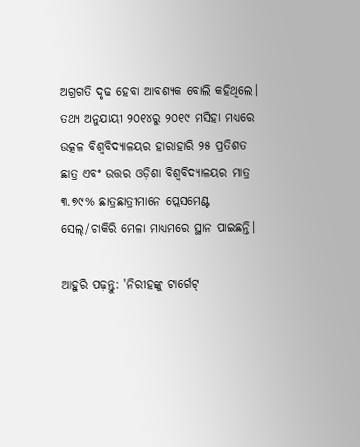ଅଗ୍ରଗତି ଦୃଢ ହେବା ଆବଶ୍ୟକ ବୋଲି କହିଥିଲେ। ତଥ୍ୟ ଅନୁଯାୟୀ ୨୦୧୪ରୁ ୨୦୧୯ ମସିହା ମଧ୍ୟରେ ଉତ୍କଳ ବିଶ୍ୱବିଦ୍ୟାଳୟର ହାରାହାରି ୨୫ ପ୍ରତିଶତ ଛାତ୍ର ଏବଂ ଉତ୍ତର ଓଡ଼ିଶା ବିଶ୍ୱବିଦ୍ୟାଳୟର ମାତ୍ର ୩.୭୯% ଛାତ୍ରଛାତ୍ରୀମାନେ ପ୍ଲେସମେଣ୍ଟ ସେଲ୍‌/ଚାକିରି ମେଳା ମାଧ୍ୟମରେ ସ୍ଥାନ ପାଇଛନ୍ତି।

ଆହୁରି ପଢ଼ନ୍ତୁ: 'ନିରୀହଙ୍କୁ ଟାର୍ଗେଟ୍‌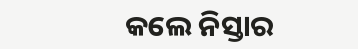କଲେ ନିସ୍ତାର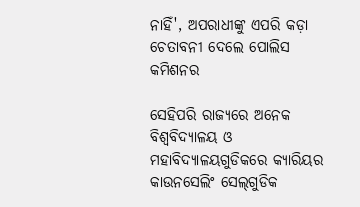ନାହିଁ', ଅପରାଧୀଙ୍କୁ ଏପରି କଡ଼ା ଚେତାବନୀ ଦେଲେ ପୋଲିସ କମିଶନର

ସେହିପରି ରାଜ୍ୟରେ ଅନେକ ବିଶ୍ୱବିଦ୍ୟାଳୟ ଓ ମହାବିଦ୍ୟାଳୟଗୁଡିକରେ କ୍ୟାରିୟର କାଉନସେଲିଂ ସେଲ୍‌ଗୁଡିକ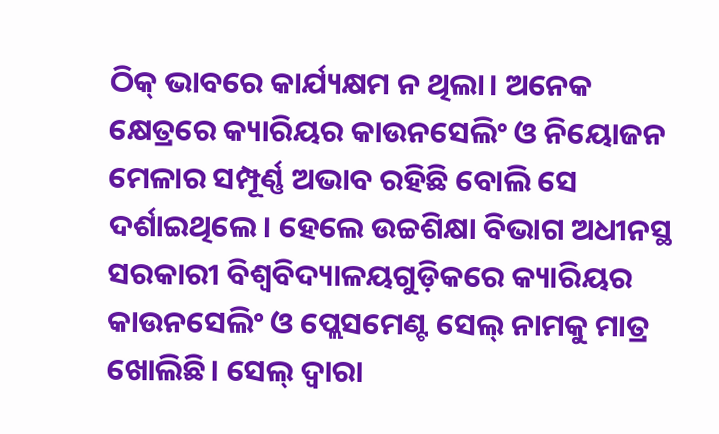ଠିକ୍‍ ଭାବରେ କାର୍ଯ୍ୟକ୍ଷମ ନ ଥିଲା। ଅନେକ କ୍ଷେତ୍ରରେ କ୍ୟାରିୟର କାଉନସେଲିଂ ଓ ନିୟୋଜନ ମେଳାର ସମ୍ପୂର୍ଣ୍ଣ ଅଭାବ ରହିଛି ବୋଲି ସେ ଦର୍ଶାଇଥିଲେ। ହେଲେ ଉଚ୍ଚଶିକ୍ଷା ବିଭାଗ ଅଧୀନସ୍ଥ ସରକାରୀ ବିଶ୍ୱବିଦ୍ୟାଳୟଗୁଡ଼ିକରେ କ୍ୟାରିୟର କାଉନସେଲିଂ ଓ ପ୍ଲେସମେଣ୍ଟ ସେଲ୍‌ ନାମକୁ ମାତ୍ର ଖୋଲିଛି। ସେଲ୍‌ ଦ୍ୱାରା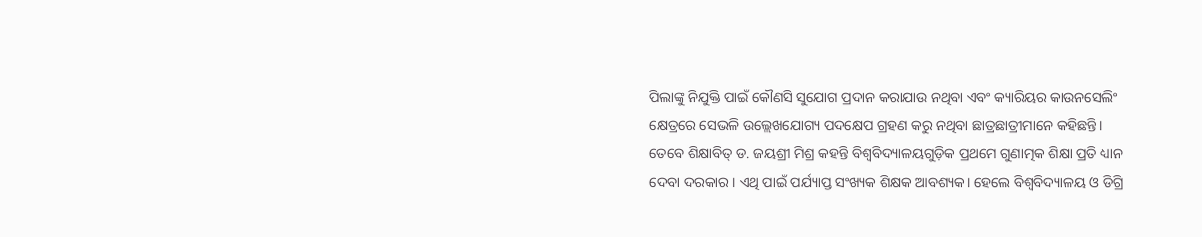ପିଲାଙ୍କୁ ନିଯୁକ୍ତି ପାଇଁ କୌଣସି ସୁଯୋଗ ପ୍ରଦାନ କରାଯାଉ ନଥିବା ଏବଂ କ୍ୟାରିୟର କାଉନସେଲିଂ କ୍ଷେତ୍ରରେ ସେଭଳି ଉଲ୍ଲେଖଯୋଗ୍ୟ ପଦକ୍ଷେପ ଗ୍ରହଣ କରୁ ନଥିବା ଛାତ୍ରଛାତ୍ରୀମାନେ କହିଛନ୍ତି। ତେବେ ଶିକ୍ଷାବିତ୍‍ ଡ. ଜୟଶ୍ରୀ ମିଶ୍ର କହନ୍ତି ବିଶ୍ୱବିଦ୍ୟାଳୟଗୁଡ଼ିକ ପ୍ରଥମେ ଗୁଣାତ୍ମକ ଶିକ୍ଷା ପ୍ରତି ଧ୍ୟାନ ଦେବା ଦରକାର। ଏଥି ପାଇଁ ପର୍ଯ୍ୟାପ୍ତ ସଂଖ୍ୟକ ଶିକ୍ଷକ ଆବଶ୍ୟକ। ହେଲେ ବିଶ୍ୱବିଦ୍ୟାଳୟ ଓ ଡିଗ୍ରି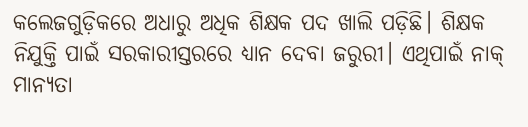କଲେଜଗୁଡ଼ିକରେ ଅଧାରୁ ଅଧିକ ଶିକ୍ଷକ ପଦ ଖାଲି ପଡ଼ିଛି। ଶିକ୍ଷକ ନିଯୁକ୍ତି ପାଇଁ ସରକାରୀସ୍ତରରେ ଧ୍ୟାନ ଦେବା ଜରୁରୀ। ଏଥିପାଇଁ ନାକ୍‍ ମାନ୍ୟତା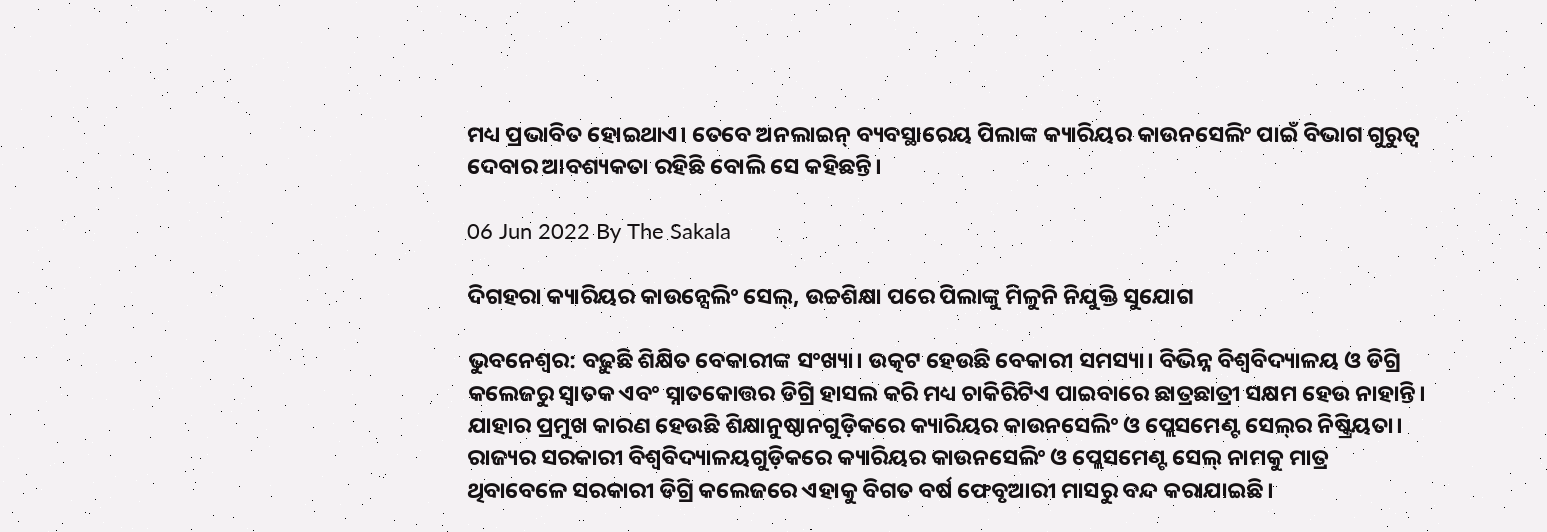ମଧ୍ୟ ପ୍ରଭାବିତ ହୋଇଥାଏ। ତେବେ ଅନଲାଇନ୍‍ ବ୍ୟବସ୍ଥାରେୟ ପିଲାଙ୍କ କ୍ୟାରିୟର କାଉନସେଲିଂ ପାଇଁ ବିଭାଗ ଗୁରୁତ୍ୱ ଦେବାର ଆବଶ୍ୟକତା ରହିଛି ବୋଲି ସେ କହିଛନ୍ତି।

06 Jun 2022 By The Sakala

ଦିଗହରା କ୍ୟାରିୟର କାଉନ୍ସେଲିଂ ସେଲ୍‌, ଉଚ୍ଚଶିକ୍ଷା ପରେ ପିଲାଙ୍କୁ ମିଳୁନି ନିଯୁକ୍ତି ସୁଯୋଗ

ଭୁବନେଶ୍ୱର: ବଢ଼ୁଛି ଶିକ୍ଷିତ ବେକାରୀଙ୍କ ସଂଖ୍ୟା। ଉତ୍କଟ ହେଉଛି ବେକାରୀ ସମସ୍ୟା। ବିଭିନ୍ନ ବିଶ୍ୱବିଦ୍ୟାଳୟ ଓ ଡିଗ୍ରି କଲେଜରୁ ସ୍ୱାତକ ଏବଂ ସ୍ନାତକୋତ୍ତର ଡିଗ୍ରି ହାସଲ କରି ମଧ୍ୟ ଚାକିରିଟିଏ ପାଇବାରେ ଛାତ୍ରଛାତ୍ରୀ ସକ୍ଷମ ହେଉ ନାହାନ୍ତି। ଯାହାର ପ୍ରମୁଖ କାରଣ ହେଉଛି ଶିକ୍ଷାନୁଷ୍ଠାନଗୁଡ଼ିକରେ କ୍ୟାରିୟର କାଉନସେଲିଂ ଓ ପ୍ଲେସମେଣ୍ଟ ସେଲ୍‌ର ନିଷ୍କ୍ରିୟତା। ରାଜ୍ୟର ସରକାରୀ ବିଶ୍ୱବିଦ୍ୟାଳୟଗୁଡ଼ିକରେ କ୍ୟାରିୟର କାଉନସେଲିଂ ଓ ପ୍ଲେସମେଣ୍ଟ ସେଲ୍‌ ନାମକୁ ମାତ୍ର ଥିବାବେଳେ ସରକାରୀ ଡିଗ୍ରି କଲେଜରେ ଏହାକୁ ବିଗତ ବର୍ଷ ଫେବୃଆରୀ ମାସରୁ ବନ୍ଦ କରାଯାଇଛି।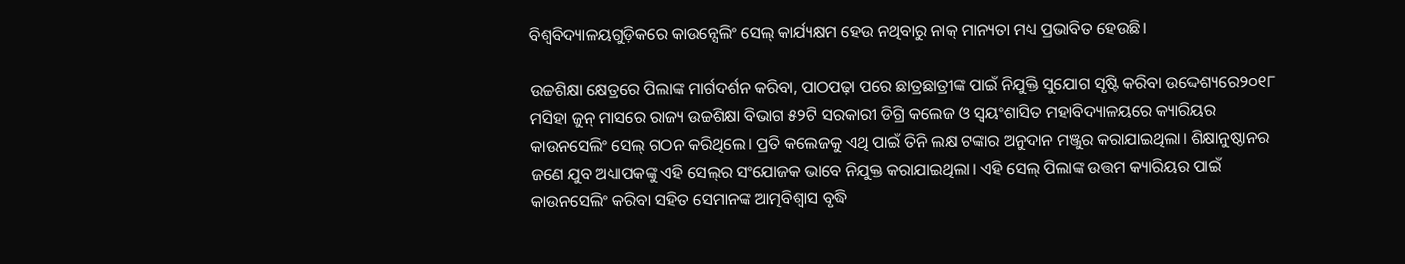ବିଶ୍ୱବିଦ୍ୟାଳୟଗୁଡ଼ିକରେ କାଉନ୍ସେଲିଂ ସେଲ୍‌ କାର୍ଯ୍ୟକ୍ଷମ ହେଉ ନଥିବାରୁ ନାକ୍‍ ମାନ୍ୟତା ମଧ୍ୟ ପ୍ରଭାବିତ ହେଉଛି।

ଉଚ୍ଚଶିକ୍ଷା କ୍ଷେତ୍ରରେ ପିଲାଙ୍କ ମାର୍ଗଦର୍ଶନ କରିବା, ପାଠପଢ଼ା ପରେ ଛାତ୍ରଛାତ୍ରୀଙ୍କ ପାଇଁ ନିଯୁକ୍ତି ସୁଯୋଗ ସୃଷ୍ଟି କରିବା ଉଦ୍ଦେଶ୍ୟରେ୨୦୧୮ ମସିହା ଜୁନ୍‍ ମାସରେ ରାଜ୍ୟ ଉଚ୍ଚଶିକ୍ଷା ବିଭାଗ ୫୨ଟି ସରକାରୀ ଡିଗ୍ରି କଲେଜ ଓ ସ୍ୱୟଂଶାସିତ ମହାବିଦ୍ୟାଳୟରେ କ୍ୟାରିୟର କାଉନସେଲିଂ ସେଲ୍‌ ଗଠନ କରିଥିଲେ। ପ୍ରତି କଲେଜକୁ ଏଥି ପାଇଁ ତିନି ଲକ୍ଷ ଟଙ୍କାର ଅନୁଦାନ ମଞ୍ଜୁର କରାଯାଇଥିଲା। ଶିକ୍ଷାନୁଷ୍ଠାନର ଜଣେ ଯୁବ ଅଧ୍ୟାପକଙ୍କୁ ଏହି ସେଲ୍‌ର ସଂଯୋଜକ ଭାବେ ନିଯୁକ୍ତ କରାଯାଇଥିଲା। ଏହି ସେଲ୍‌ ପିଲାଙ୍କ ଉତ୍ତମ କ୍ୟାରିୟର ପାଇଁ କାଉନସେଲିଂ କରିବା ସହିତ ସେମାନଙ୍କ ଆତ୍ମବିଶ୍ୱାସ ବୃଦ୍ଧି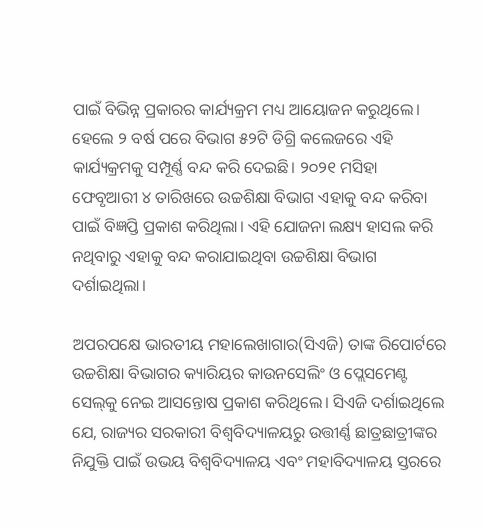ପାଇଁ ବିଭିନ୍ନ ପ୍ରକାରର କାର୍ଯ୍ୟକ୍ରମ ମଧ୍ୟ ଆୟୋଜନ କରୁଥିଲେ। ହେଲେ ୨ ବର୍ଷ ପରେ ବିଭାଗ ୫୨ଟି ଡିଗ୍ରି କଲେଜରେ ଏହି କାର୍ଯ୍ୟକ୍ରମକୁ ସମ୍ପୂର୍ଣ୍ଣ ବନ୍ଦ କରି ଦେଇଛି। ୨୦୨୧ ମସିହା ଫେବୃଆରୀ ୪ ତାରିଖରେ ଉଚ୍ଚଶିକ୍ଷା ବିଭାଗ ଏହାକୁ ବନ୍ଦ କରିବା ପାଇଁ ବିଜ୍ଞପ୍ତି ପ୍ରକାଶ କରିଥିଲା। ଏହି ଯୋଜନା ଲକ୍ଷ୍ୟ ହାସଲ କରି ନଥିବାରୁ ଏହାକୁ ବନ୍ଦ କରାଯାଇଥିବା ଉଚ୍ଚଶିକ୍ଷା ବିଭାଗ ଦର୍ଶାଇଥିଲା।

ଅପରପକ୍ଷେ ଭାରତୀୟ ମହାଲେଖାଗାର(ସିଏଜି) ତାଙ୍କ ରିପୋର୍ଟରେ ଉଚ୍ଚଶିକ୍ଷା ବିଭାଗର କ୍ୟାରିୟର କାଉନସେଲିଂ ଓ ପ୍ଲେସମେଣ୍ଟ ସେଲ୍‌କୁ ନେଇ ଆସନ୍ତୋଷ ପ୍ରକାଶ କରିଥିଲେ। ସିଏଜି ଦର୍ଶାଇଥିଲେ ଯେ, ରାଜ୍ୟର ସରକାରୀ ବିଶ୍ୱବିଦ୍ୟାଳୟରୁ ଉତ୍ତୀର୍ଣ୍ଣ ଛାତ୍ରଛାତ୍ରୀଙ୍କର ନିଯୁକ୍ତି ପାଇଁ ଉଭୟ ବିଶ୍ୱବିଦ୍ୟାଳୟ ଏବଂ ମହାବିଦ୍ୟାଳୟ ସ୍ତରରେ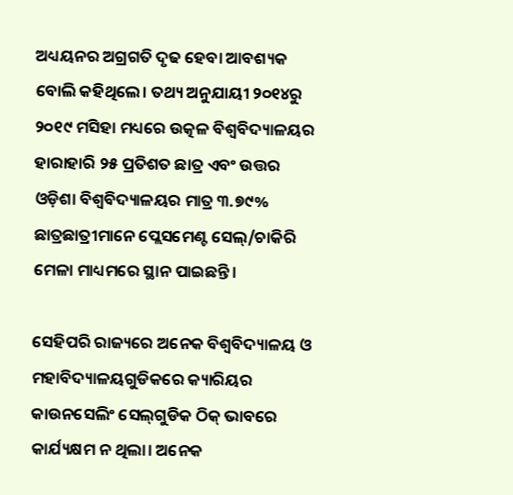ଅଧ୍ୟୟନର ଅଗ୍ରଗତି ଦୃଢ ହେବା ଆବଶ୍ୟକ ବୋଲି କହିଥିଲେ। ତଥ୍ୟ ଅନୁଯାୟୀ ୨୦୧୪ରୁ ୨୦୧୯ ମସିହା ମଧ୍ୟରେ ଉତ୍କଳ ବିଶ୍ୱବିଦ୍ୟାଳୟର ହାରାହାରି ୨୫ ପ୍ରତିଶତ ଛାତ୍ର ଏବଂ ଉତ୍ତର ଓଡ଼ିଶା ବିଶ୍ୱବିଦ୍ୟାଳୟର ମାତ୍ର ୩.୭୯% ଛାତ୍ରଛାତ୍ରୀମାନେ ପ୍ଲେସମେଣ୍ଟ ସେଲ୍‌/ଚାକିରି ମେଳା ମାଧ୍ୟମରେ ସ୍ଥାନ ପାଇଛନ୍ତି।

ସେହିପରି ରାଜ୍ୟରେ ଅନେକ ବିଶ୍ୱବିଦ୍ୟାଳୟ ଓ ମହାବିଦ୍ୟାଳୟଗୁଡିକରେ କ୍ୟାରିୟର କାଉନସେଲିଂ ସେଲ୍‌ଗୁଡିକ ଠିକ୍‍ ଭାବରେ କାର୍ଯ୍ୟକ୍ଷମ ନ ଥିଲା। ଅନେକ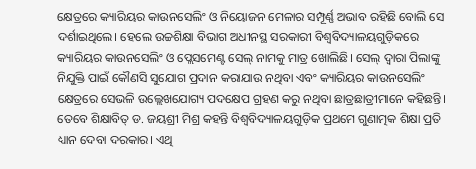କ୍ଷେତ୍ରରେ କ୍ୟାରିୟର କାଉନସେଲିଂ ଓ ନିୟୋଜନ ମେଳାର ସମ୍ପୂର୍ଣ୍ଣ ଅଭାବ ରହିଛି ବୋଲି ସେ ଦର୍ଶାଇଥିଲେ। ହେଲେ ଉଚ୍ଚଶିକ୍ଷା ବିଭାଗ ଅଧୀନସ୍ଥ ସରକାରୀ ବିଶ୍ୱବିଦ୍ୟାଳୟଗୁଡ଼ିକରେ କ୍ୟାରିୟର କାଉନସେଲିଂ ଓ ପ୍ଲେସମେଣ୍ଟ ସେଲ୍‌ ନାମକୁ ମାତ୍ର ଖୋଲିଛି। ସେଲ୍‌ ଦ୍ୱାରା ପିଲାଙ୍କୁ ନିଯୁକ୍ତି ପାଇଁ କୌଣସି ସୁଯୋଗ ପ୍ରଦାନ କରାଯାଉ ନଥିବା ଏବଂ କ୍ୟାରିୟର କାଉନସେଲିଂ କ୍ଷେତ୍ରରେ ସେଭଳି ଉଲ୍ଲେଖଯୋଗ୍ୟ ପଦକ୍ଷେପ ଗ୍ରହଣ କରୁ ନଥିବା ଛାତ୍ରଛାତ୍ରୀମାନେ କହିଛନ୍ତି। ତେବେ ଶିକ୍ଷାବିତ୍‍ ଡ. ଜୟଶ୍ରୀ ମିଶ୍ର କହନ୍ତି ବିଶ୍ୱବିଦ୍ୟାଳୟଗୁଡ଼ିକ ପ୍ରଥମେ ଗୁଣାତ୍ମକ ଶିକ୍ଷା ପ୍ରତି ଧ୍ୟାନ ଦେବା ଦରକାର। ଏଥି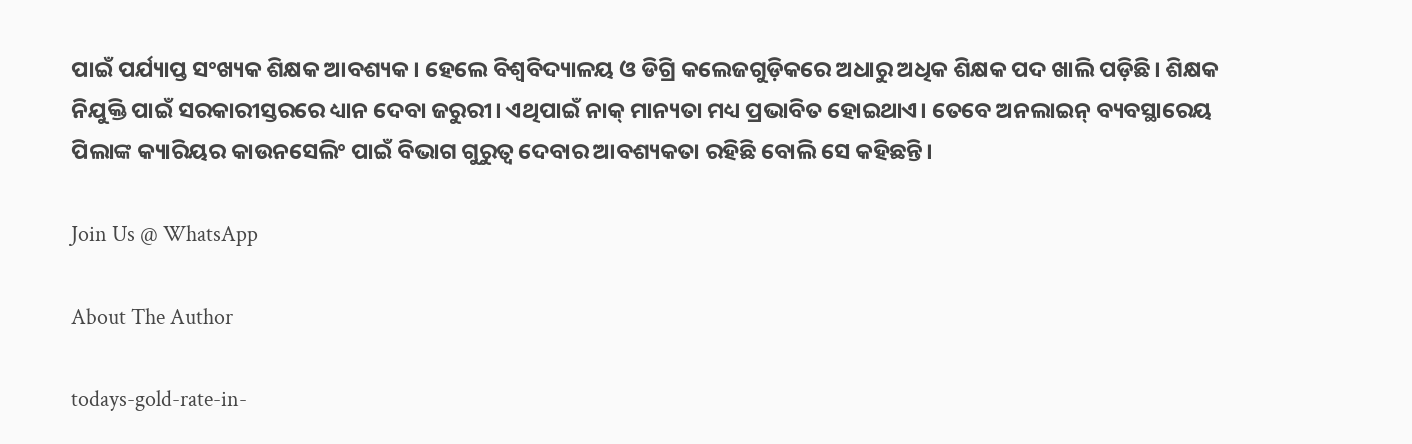ପାଇଁ ପର୍ଯ୍ୟାପ୍ତ ସଂଖ୍ୟକ ଶିକ୍ଷକ ଆବଶ୍ୟକ। ହେଲେ ବିଶ୍ୱବିଦ୍ୟାଳୟ ଓ ଡିଗ୍ରି କଲେଜଗୁଡ଼ିକରେ ଅଧାରୁ ଅଧିକ ଶିକ୍ଷକ ପଦ ଖାଲି ପଡ଼ିଛି। ଶିକ୍ଷକ ନିଯୁକ୍ତି ପାଇଁ ସରକାରୀସ୍ତରରେ ଧ୍ୟାନ ଦେବା ଜରୁରୀ। ଏଥିପାଇଁ ନାକ୍‍ ମାନ୍ୟତା ମଧ୍ୟ ପ୍ରଭାବିତ ହୋଇଥାଏ। ତେବେ ଅନଲାଇନ୍‍ ବ୍ୟବସ୍ଥାରେୟ ପିଲାଙ୍କ କ୍ୟାରିୟର କାଉନସେଲିଂ ପାଇଁ ବିଭାଗ ଗୁରୁତ୍ୱ ଦେବାର ଆବଶ୍ୟକତା ରହିଛି ବୋଲି ସେ କହିଛନ୍ତି।

Join Us @ WhatsApp

About The Author

todays-gold-rate-in-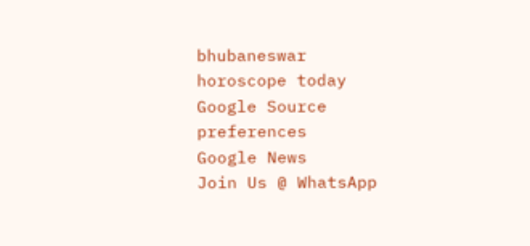bhubaneswar
horoscope today
Google Source preferences
Google News
Join Us @ WhatsApp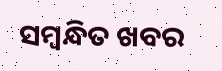ସମ୍ବନ୍ଧିତ ଖବର